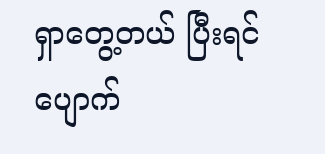ရှာတွေ့တယ် ပြီးရင်ပျောက်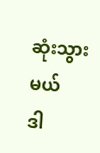ဆုံးသွားမယ်
ဒါ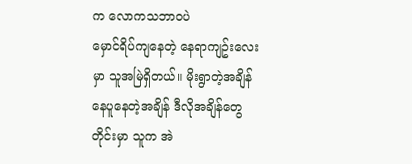က လောကသဘာဝပဲ
မှောင်ရိပ်ကျနေတဲ့ နေရာကျဥ်းလေးမှာ သူအမြဲရှိတယ်။ မိုးရွာတဲ့အချိန် နေပူနေတဲ့အချိန် ဒီလိုအချိန်တွေတိုင်းမှာ သူက အဲ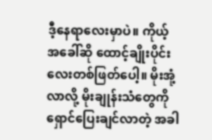ဒီ့နေရာလေးမှာပဲ။ ကိုယ့်အခေါ်ဆို ထောင့်ချိုးပိုင်းလေးတစ်ဖြတ်ပေါ့။ မိုးအုံ့လာလို့ မိုးချုန်းသံတွေကိုရှောင်ပြေးချင်လာတဲ့ အခါ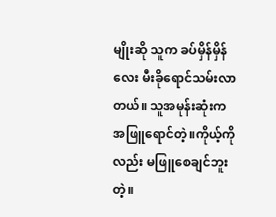မျိုးဆို သူက ခပ်မှိန်မှိန်လေး မီးခိုရောင်သမ်းလာတယ်။ သူအမုန်းဆုံးက အဖြူရောင်တဲ့။ကိုယ့်ကိုလည်း မဖြူစေချင်ဘူး တဲ့။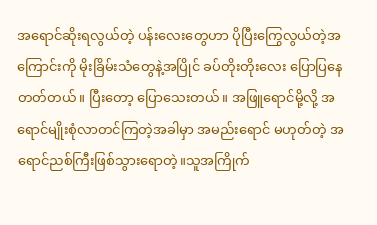အရောင်ဆိုးရလွယ်တဲ့ ပန်းလေးတွေဟာ ပိုပြီးကြွေလွယ်တဲ့အကြောင်းကို မိုးခြိမ်းသံတွေနဲ့အပြိုင် ခပ်တိုးတိုးလေး ပြောပြနေတတ်တယ်။ ပြီးတော့ ပြောသေးတယ်။ အဖြူရောင်မို့လို့ အရောင်မျိုးစုံလာတင်ကြတဲ့အခါမှာ အမည်းရောင် မဟုတ်တဲ့ အရောင်ညစ်ကြီးဖြစ်သွားရောတဲ့။သူအကြိုက်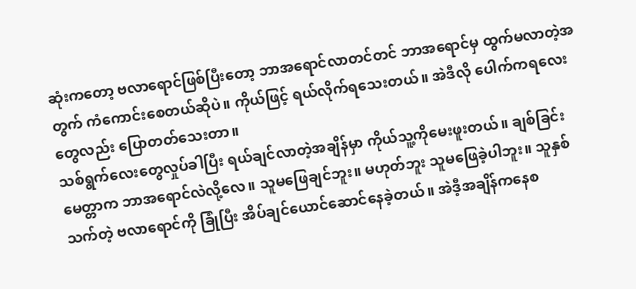ဆုံးကတော့ ဗလာရောင်ဖြစ်ပြီးတော့ ဘာအရောင်လာတင်တင် ဘာအရောင်မှ ထွက်မလာတဲ့အတွက် ကံကောင်းစေတယ်ဆိုပဲ။ ကိုယ်ဖြင့် ရယ်လိုက်ရသေးတယ်။ အဲဒီလို ပေါက်ကရလေး တွေလည်း ပြောတတ်သေးတာ။
သစ်ရွက်လေးတွေလှုပ်ခါပြီး ရယ်ချင်လာတဲ့အချိန်မှာ ကိုယ်သူ့ကိုမေးဖူးတယ်။ ချစ်ခြင်းမေတ္တာက ဘာအရောင်လဲလို့လေ။ သူမဖြေချင်ဘူး။ မဟုတ်ဘူး သူမဖြေခဲ့ပါဘူး။ သူနှစ်သက်တဲ့ ဗလာရောင်ကို ခြုံပြီး အိပ်ချင်ယောင်ဆောင်နေခဲ့တယ်။ အဲဒီ့အချိန်ကနေစ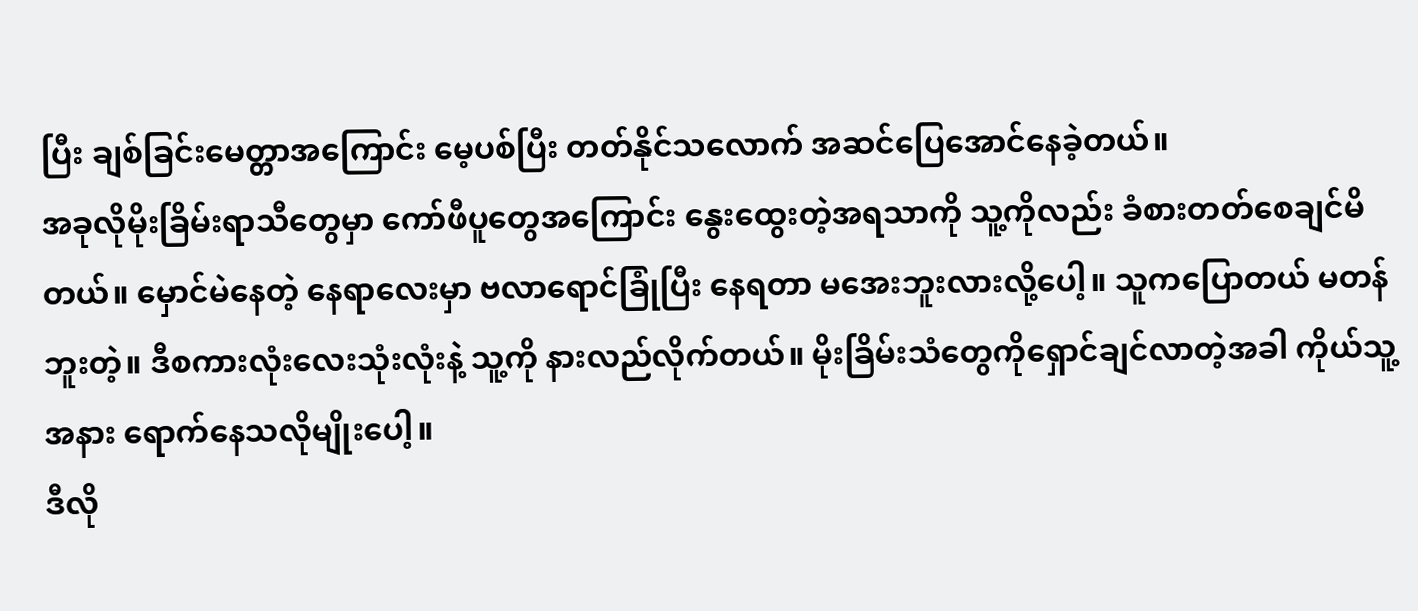ပြီး ချစ်ခြင်းမေတ္တာအကြောင်း မေ့ပစ်ပြီး တတ်နိုင်သလောက် အဆင်ပြေအောင်နေခဲ့တယ်။
အခုလိုမိုးခြိမ်းရာသီတွေမှာ ကော်ဖီပူတွေအကြောင်း နွေးထွေးတဲ့အရသာကို သူ့ကိုလည်း ခံစားတတ်စေချင်မိတယ်။ မှောင်မဲနေတဲ့ နေရာလေးမှာ ဗလာရောင်ခြုံပြီး နေရတာ မအေးဘူးလားလို့ပေါ့။ သူကပြောတယ် မတန်ဘူးတဲ့။ ဒီစကားလုံးလေးသုံးလုံးနဲ့ သူ့ကို နားလည်လိုက်တယ်။ မိုးခြိမ်းသံတွေကိုရှောင်ချင်လာတဲ့အခါ ကိုယ်သူ့အနား ရောက်နေသလိုမျိုးပေါ့။
ဒီလို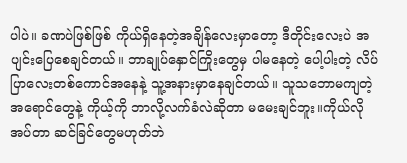ပါပဲ။ ခဏပဲဖြစ်ဖြစ် ကိုယ်ရှိနေတဲ့အချိန်လေးမှာတော့ ဒီတိုင်းလေးပဲ အပျင်းပြေစေချင်တယ်။ ဘာချုပ်နှောင်ကြိုးတွေမှ ပါမနေတဲ့ ပေါ့ပါးတဲ့ လိပ်ပြာလေးတစ်ကောင်အနေနဲ့ သူ့အနားမှာနေချင်တယ်။ သူသဘောမကျတဲ့ အရောင်တွေနဲ့ ကိုယ့်ကို ဘာလို့လက်ခံလဲဆိုတာ မမေးချင်ဘူး။ကိုယ်လိုအပ်တာ ဆင်ခြင်တွေမဟုတ်ဘဲ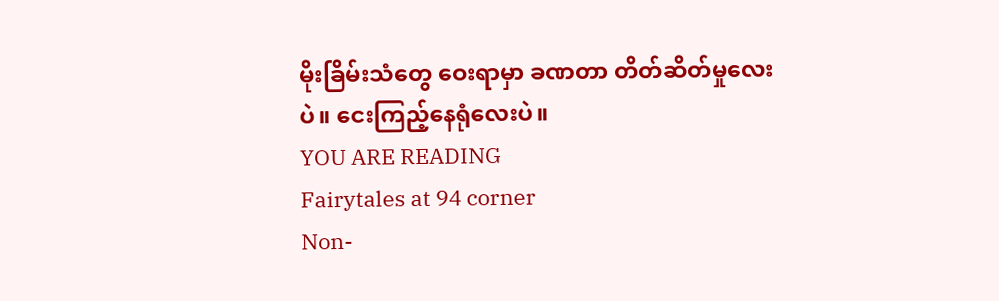မိုးခြိမ်းသံတွေ ဝေးရာမှာ ခဏတာ တိတ်ဆိတ်မှုလေးပဲ။ ငေးကြည့်နေရုံလေးပဲ။
YOU ARE READING
Fairytales at 94 corner
Non-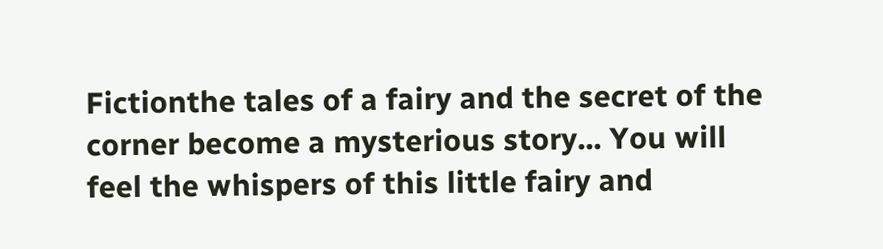Fictionthe tales of a fairy and the secret of the corner become a mysterious story... You will feel the whispers of this little fairy and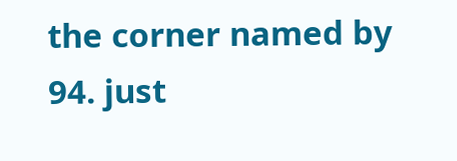the corner named by 94. just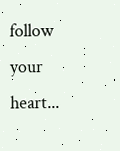follow your heart...